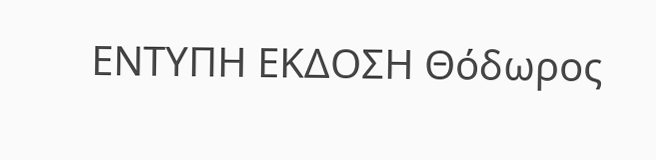ΕΝΤΥΠΗ ΕΚΔΟΣΗ Θόδωρος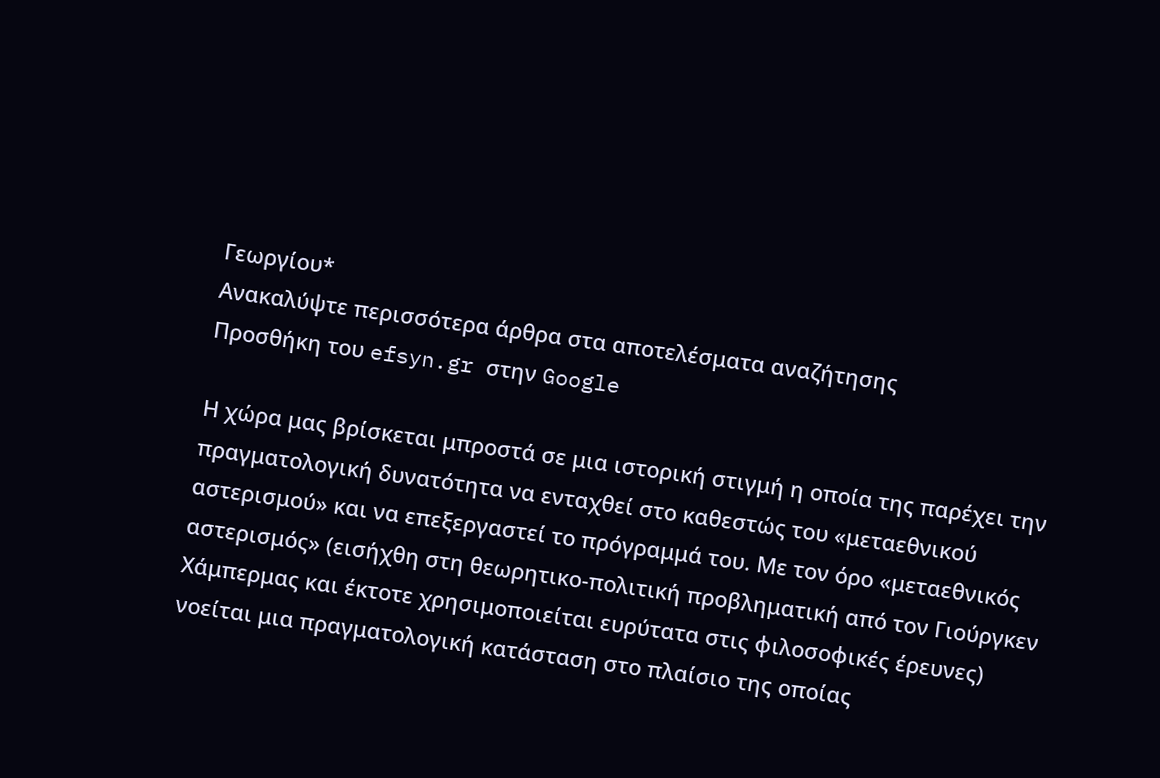Γεωργίου*
Ανακαλύψτε περισσότερα άρθρα στα αποτελέσματα αναζήτησης
Προσθήκη του efsyn.gr στην Google

Η χώρα μας βρίσκεται μπροστά σε μια ιστορική στιγμή η οποία της παρέχει την πραγματολογική δυνατότητα να ενταχθεί στο καθεστώς του «μεταεθνικού αστερισμού» και να επεξεργαστεί το πρόγραμμά του. Με τον όρο «μεταεθνικός αστερισμός» (εισήχθη στη θεωρητικο-πολιτική προβληματική από τον Γιούργκεν Χάμπερμας και έκτοτε χρησιμοποιείται ευρύτατα στις φιλοσοφικές έρευνες) νοείται μια πραγματολογική κατάσταση στο πλαίσιο της οποίας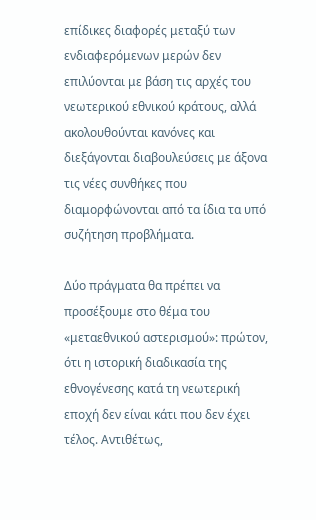επίδικες διαφορές μεταξύ των ενδιαφερόμενων μερών δεν επιλύονται με βάση τις αρχές του νεωτερικού εθνικού κράτους, αλλά ακολουθούνται κανόνες και διεξάγονται διαβουλεύσεις με άξονα τις νέες συνθήκες που διαμορφώνονται από τα ίδια τα υπό συζήτηση προβλήματα.

Δύο πράγματα θα πρέπει να προσέξουμε στο θέμα του «μεταεθνικού αστερισμού»: πρώτον, ότι η ιστορική διαδικασία της εθνογένεσης κατά τη νεωτερική εποχή δεν είναι κάτι που δεν έχει τέλος. Αντιθέτως,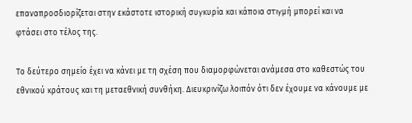επαναπροσδιορίζεται στην εκάστοτε ιστορική συγκυρία και κάποια στιγμή μπορεί και να φτάσει στο τέλος της.

Το δεύτερο σημείο έχει να κάνει με τη σχέση που διαμορφώνεται ανάμεσα στο καθεστώς του εθνικού κράτους και τη μεταεθνική συνθήκη. Διευκρινίζω λοιπόν ότι δεν έχουμε να κάνουμε με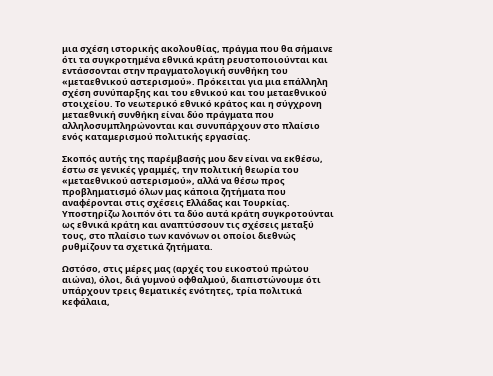μια σχέση ιστορικής ακολουθίας, πράγμα που θα σήμαινε ότι τα συγκροτημένα εθνικά κράτη ρευστοποιούνται και εντάσσονται στην πραγματολογική συνθήκη του «μεταεθνικού αστερισμού». Πρόκειται για μια επάλληλη σχέση συνύπαρξης και του εθνικού και του μεταεθνικού στοιχείου. Το νεωτερικό εθνικό κράτος και η σύγχρονη μεταεθνική συνθήκη είναι δύο πράγματα που αλληλοσυμπληρώνονται και συνυπάρχουν στο πλαίσιο ενός καταμερισμού πολιτικής εργασίας.

Σκοπός αυτής της παρέμβασής μου δεν είναι να εκθέσω, έστω σε γενικές γραμμές, την πολιτική θεωρία του «μεταεθνικού αστερισμού», αλλά να θέσω προς προβληματισμό όλων μας κάποια ζητήματα που αναφέρονται στις σχέσεις Ελλάδας και Τουρκίας. Υποστηρίζω λοιπόν ότι τα δύο αυτά κράτη συγκροτούνται ως εθνικά κράτη και αναπτύσσουν τις σχέσεις μεταξύ τους, στο πλαίσιο των κανόνων οι οποίοι διεθνώς ρυθμίζουν τα σχετικά ζητήματα.

Ωστόσο, στις μέρες μας (αρχές του εικοστού πρώτου αιώνα), όλοι, διά γυμνού οφθαλμού, διαπιστώνουμε ότι υπάρχουν τρεις θεματικές ενότητες, τρία πολιτικά κεφάλαια,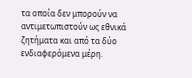τα οποία δεν μπορούν να αντιμετωπιστούν ως εθνικά ζητήματα και από τα δύο ενδιαφερόμενα μέρη.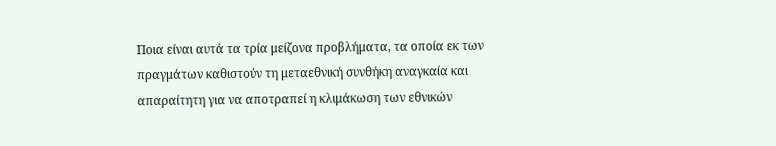Ποια είναι αυτά τα τρία μείζονα προβλήματα, τα οποία εκ των πραγμάτων καθιστούν τη μεταεθνική συνθήκη αναγκαία και απαραίτητη για να αποτραπεί η κλιμάκωση των εθνικών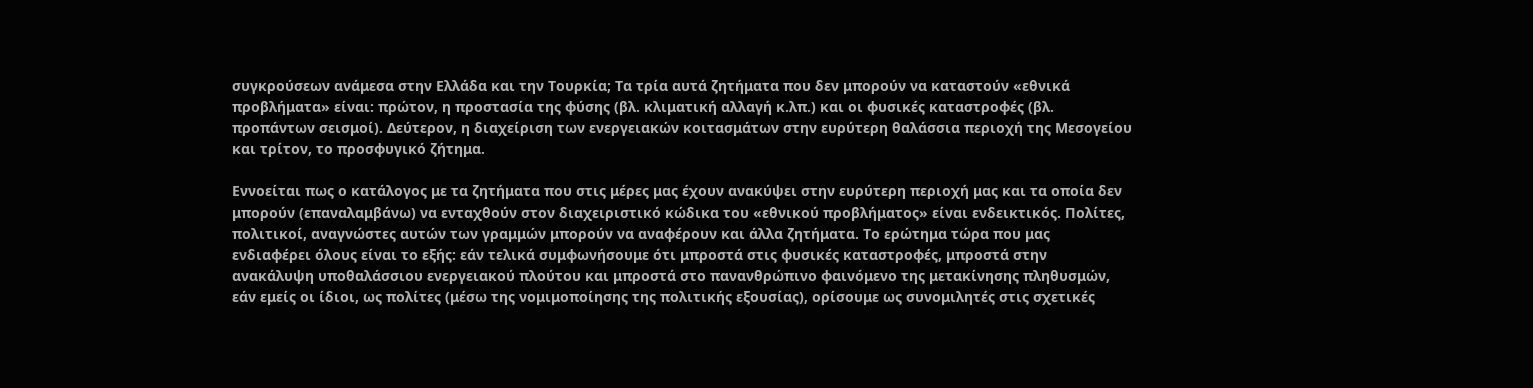συγκρούσεων ανάμεσα στην Ελλάδα και την Τουρκία; Τα τρία αυτά ζητήματα που δεν μπορούν να καταστούν «εθνικά προβλήματα» είναι: πρώτον, η προστασία της φύσης (βλ. κλιματική αλλαγή κ.λπ.) και οι φυσικές καταστροφές (βλ. προπάντων σεισμοί). Δεύτερον, η διαχείριση των ενεργειακών κοιτασμάτων στην ευρύτερη θαλάσσια περιοχή της Μεσογείου και τρίτον, το προσφυγικό ζήτημα.

Εννοείται πως ο κατάλογος με τα ζητήματα που στις μέρες μας έχουν ανακύψει στην ευρύτερη περιοχή μας και τα οποία δεν μπορούν (επαναλαμβάνω) να ενταχθούν στον διαχειριστικό κώδικα του «εθνικού προβλήματος» είναι ενδεικτικός. Πολίτες, πολιτικοί, αναγνώστες αυτών των γραμμών μπορούν να αναφέρουν και άλλα ζητήματα. Το ερώτημα τώρα που μας ενδιαφέρει όλους είναι το εξής: εάν τελικά συμφωνήσουμε ότι μπροστά στις φυσικές καταστροφές, μπροστά στην ανακάλυψη υποθαλάσσιου ενεργειακού πλούτου και μπροστά στο πανανθρώπινο φαινόμενο της μετακίνησης πληθυσμών, εάν εμείς οι ίδιοι, ως πολίτες (μέσω της νομιμοποίησης της πολιτικής εξουσίας), ορίσουμε ως συνομιλητές στις σχετικές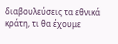διαβουλεύσεις τα εθνικά κράτη, τι θα έχουμε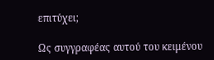επιτύχει;

Ως συγγραφέας αυτού του κειμένου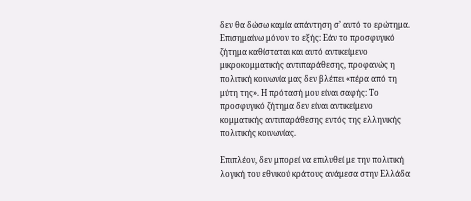δεν θα δώσω καμία απάντηση σ’ αυτό το ερώτημα. Επισημαίνω μόνον το εξής: Εάν το προσφυγικό ζήτημα καθίσταται και αυτό αντικείμενο μικροκομματικής αντιπαράθεσης, προφανώς η πολιτική κοινωνία μας δεν βλέπει «πέρα από τη μύτη της». Η πρότασή μου είναι σαφής: Το προσφυγικό ζήτημα δεν είναι αντικείμενο κομματικής αντιπαράθεσης εντός της ελληνικής πολιτικής κοινωνίας.

Επιπλέον, δεν μπορεί να επιλυθεί με την πολιτική λογική του εθνικού κράτους ανάμεσα στην Ελλάδα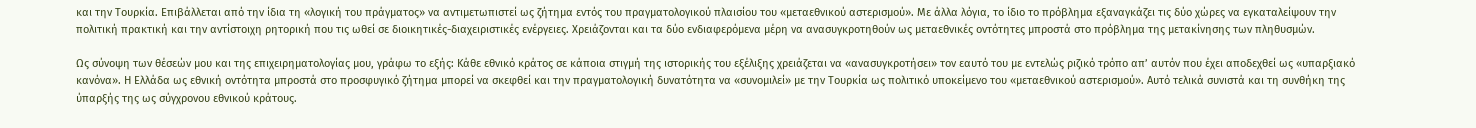και την Τουρκία. Επιβάλλεται από την ίδια τη «λογική του πράγματος» να αντιμετωπιστεί ως ζήτημα εντός του πραγματολογικού πλαισίου του «μεταεθνικού αστερισμού». Με άλλα λόγια, το ίδιο το πρόβλημα εξαναγκάζει τις δύο χώρες να εγκαταλείψουν την πολιτική πρακτική και την αντίστοιχη ρητορική που τις ωθεί σε διοικητικές-διαχειριστικές ενέργειες. Χρειάζονται και τα δύο ενδιαφερόμενα μέρη να ανασυγκροτηθούν ως μεταεθνικές οντότητες μπροστά στο πρόβλημα της μετακίνησης των πληθυσμών.

Ως σύνοψη των θέσεών μου και της επιχειρηματολογίας μου, γράφω το εξής: Κάθε εθνικό κράτος σε κάποια στιγμή της ιστορικής του εξέλιξης χρειάζεται να «ανασυγκροτήσει» τον εαυτό του με εντελώς ριζικό τρόπο απ’ αυτόν που έχει αποδεχθεί ως «υπαρξιακό κανόνα». Η Ελλάδα ως εθνική οντότητα μπροστά στο προσφυγικό ζήτημα μπορεί να σκεφθεί και την πραγματολογική δυνατότητα να «συνομιλεί» με την Τουρκία ως πολιτικό υποκείμενο του «μεταεθνικού αστερισμού». Αυτό τελικά συνιστά και τη συνθήκη της ύπαρξής της ως σύγχρονου εθνικού κράτους.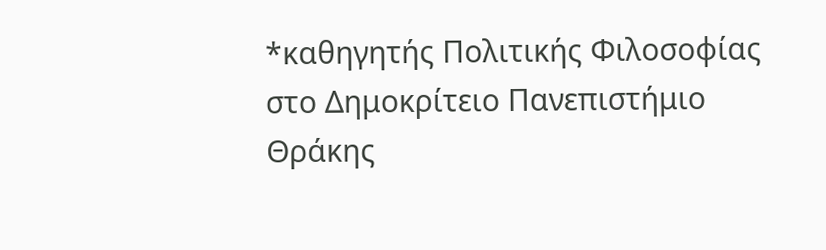*καθηγητής Πολιτικής Φιλοσοφίας στο Δημοκρίτειο Πανεπιστήμιο Θράκης